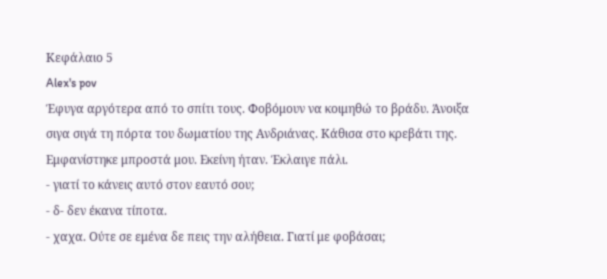Κεφάλαιο 5
Alex's pov
Έφυγα αργότερα από το σπίτι τους. Φοβόμουν να κοιμηθώ το βράδυ. Άνοιξα σιγα σιγά τη πόρτα του δωματίου της Ανδριάνας. Κάθισα στο κρεβάτι της. Εμφανίστηκε μπροστά μου. Εκείνη ήταν. Έκλαιγε πάλι.
- γιατί το κάνεις αυτό στον εαυτό σου;
- δ- δεν έκανα τίποτα.
- χαχα. Ούτε σε εμένα δε πεις την αλήθεια. Γιατί με φοβάσαι;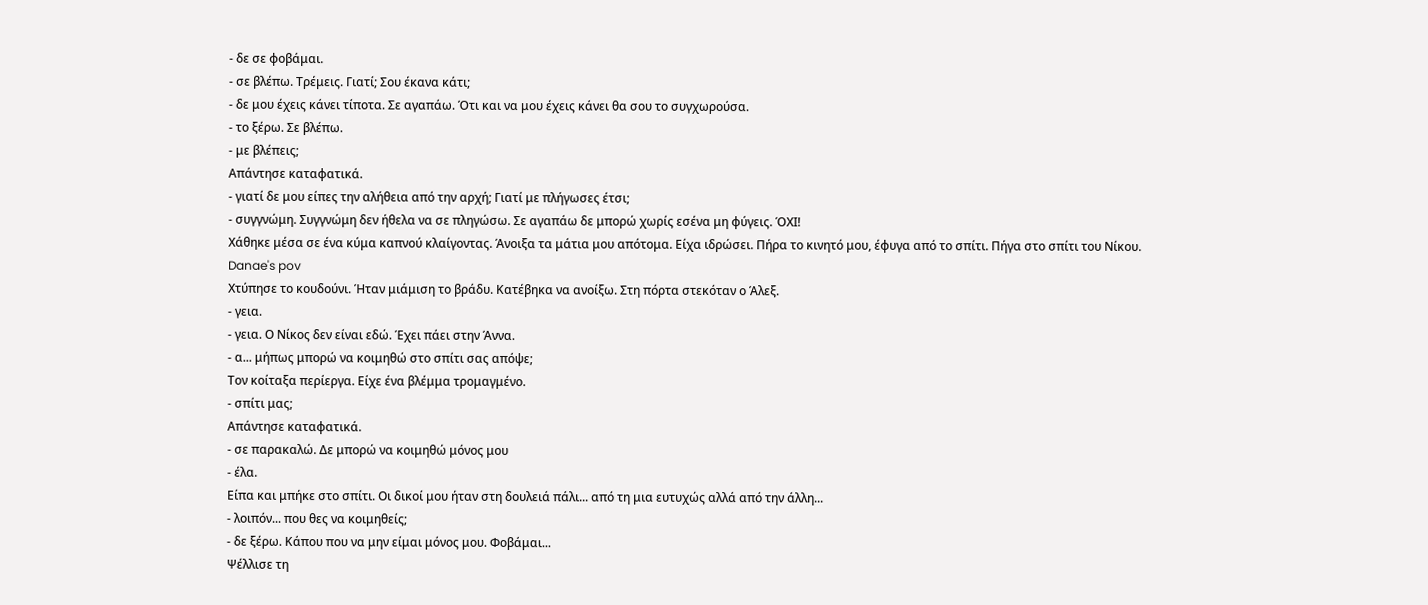- δε σε φοβάμαι.
- σε βλέπω. Τρέμεις. Γιατί; Σου έκανα κάτι;
- δε μου έχεις κάνει τίποτα. Σε αγαπάω. Ότι και να μου έχεις κάνει θα σου το συγχωρούσα.
- το ξέρω. Σε βλέπω.
- με βλέπεις;
Απάντησε καταφατικά.
- γιατί δε μου είπες την αλήθεια από την αρχή; Γιατί με πλήγωσες έτσι;
- συγγνώμη. Συγγνώμη δεν ήθελα να σε πληγώσω. Σε αγαπάω δε μπορώ χωρίς εσένα μη φύγεις. ΌΧΙ!
Χάθηκε μέσα σε ένα κύμα καπνού κλαίγοντας. Άνοιξα τα μάτια μου απότομα. Είχα ιδρώσει. Πήρα το κινητό μου, έφυγα από το σπίτι. Πήγα στο σπίτι του Νίκου.
Danae's pov
Χτύπησε το κουδούνι. Ήταν μιάμιση το βράδυ. Κατέβηκα να ανοίξω. Στη πόρτα στεκόταν ο Άλεξ.
- γεια.
- γεια. Ο Νίκος δεν είναι εδώ. Έχει πάει στην Άννα.
- α... μήπως μπορώ να κοιμηθώ στο σπίτι σας απόψε;
Τον κοίταξα περίεργα. Είχε ένα βλέμμα τρομαγμένο.
- σπίτι μας;
Απάντησε καταφατικά.
- σε παρακαλώ. Δε μπορώ να κοιμηθώ μόνος μου
- έλα.
Είπα και μπήκε στο σπίτι. Οι δικοί μου ήταν στη δουλειά πάλι... από τη μια ευτυχώς αλλά από την άλλη...
- λοιπόν... που θες να κοιμηθείς;
- δε ξέρω. Κάπου που να μην είμαι μόνος μου. Φοβάμαι...
Ψέλλισε τη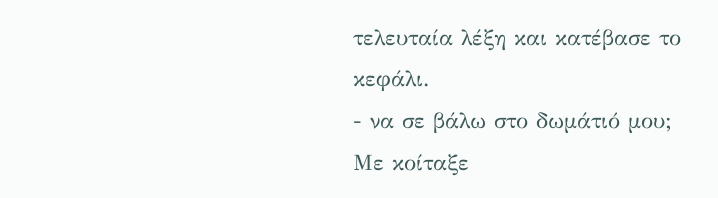τελευταία λέξη και κατέβασε το κεφάλι.
- να σε βάλω στο δωμάτιό μου;
Με κοίταξε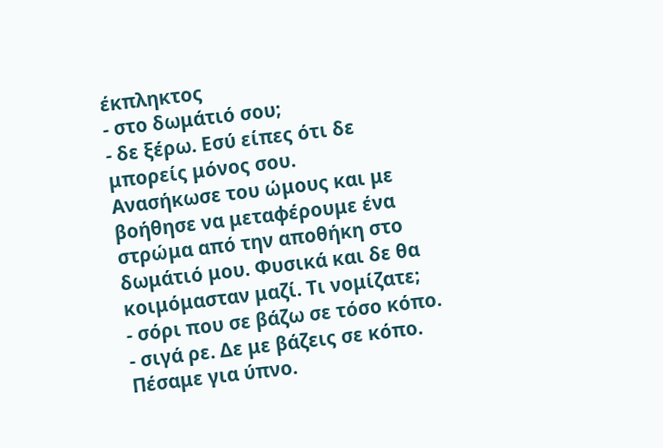έκπληκτος
- στο δωμάτιό σου;
- δε ξέρω. Εσύ είπες ότι δε μπορείς μόνος σου.
Ανασήκωσε του ώμους και με βοήθησε να μεταφέρουμε ένα στρώμα από την αποθήκη στο δωμάτιό μου. Φυσικά και δε θα κοιμόμασταν μαζί. Τι νομίζατε;
- σόρι που σε βάζω σε τόσο κόπο.
- σιγά ρε. Δε με βάζεις σε κόπο.
Πέσαμε για ύπνο.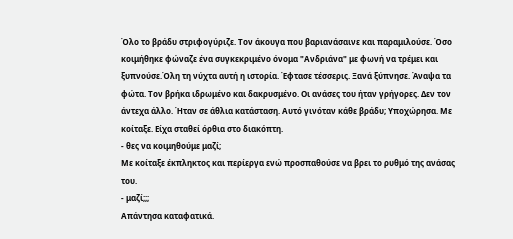Όλο το βράδυ στριφογύριζε. Τον άκουγα που βαριανάσαινε και παραμιλούσε. Όσο κοιμήθηκε φώναζε ένα συγκεκριμένο όνομα "Ανδριάνα" με φωνή να τρέμει και ξυπνούσε.Όλη τη νύχτα αυτή η ιστορία. Έφτασε τέσσερις. Ξανά ξύπνησε. Άναψα τα φώτα. Τον βρήκα ιδρωμένο και δακρυσμένο. Οι ανάσες του ήταν γρήγορες. Δεν τον άντεχα άλλο. Ήταν σε άθλια κατάσταση. Αυτό γινόταν κάθε βράδυ; Υποχώρησα. Με κοίταξε. Είχα σταθεί όρθια στο διακόπτη.
- θες να κοιμηθούμε μαζί;
Με κοίταξε έκπληκτος και περίεργα ενώ προσπαθούσε να βρει το ρυθμό της ανάσας του.
- μαζί;;;
Απάντησα καταφατικά.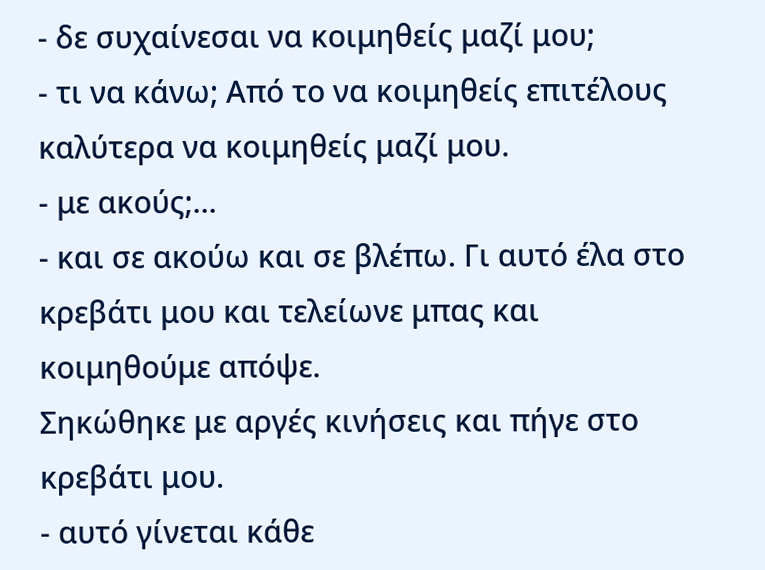- δε συχαίνεσαι να κοιμηθείς μαζί μου;
- τι να κάνω; Από το να κοιμηθείς επιτέλους καλύτερα να κοιμηθείς μαζί μου.
- με ακούς;...
- και σε ακούω και σε βλέπω. Γι αυτό έλα στο κρεβάτι μου και τελείωνε μπας και κοιμηθούμε απόψε.
Σηκώθηκε με αργές κινήσεις και πήγε στο κρεβάτι μου.
- αυτό γίνεται κάθε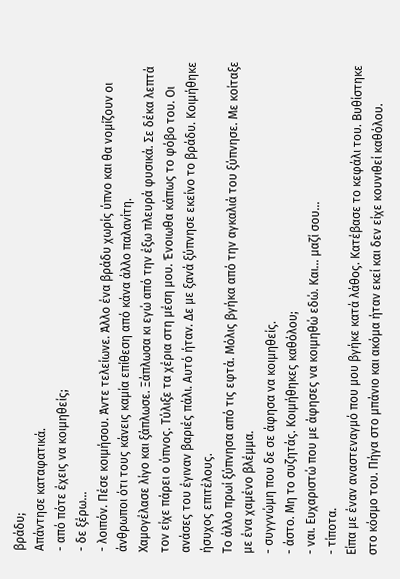βράδυ;
Απάντησε καταφατικά.
- από πότε έχεις να κοιμηθείς;
- δε ξέρω...
- λοιπόν. Πέσε κοιμήσου. Άντε τελείωνε. Άλλο ένα βράδυ χωρίς ύπνο και θα νομίζουν οι άνθρωποι ότι τους κάνεις καμία επίθεση από κάνα άλλο παλανίτη.
Χαμογέλασε λίγο και ξάπλωσε. Ξάπλωσα κι εγώ από την έξω πλευρά φυσικά. Σε δέκα λεπτά τον είχε πάρει ο ύπνος. Τύλιξε τα χέρια στη μέση μου. Ένοιωθα κάπως το φόβο του. Οι ανάσες του έγιναν βαριές πάλι. Αυτό ήταν. Δε με ξανά ξύπνησε εκείνο το βράδυ. Κοιμήθηκε ήσυχος επιτέλους.
Το άλλο πρωί ξύπνησα από τις εφτά. Μόλις βγήκα από την αγκαλιά του ξύπνησε. Με κοίταξε με ένα χαμένο βλέμμα.
- συγγνώμη που δε σε άφησα να κοιμηθείς.
- άστο. Μη το συζητάς. Κοιμήθηκες καθόλου;
- ναι. Ευχαριστώ που με άφησες να κοιμηθώ εδώ. Και... μαζί σου...
- τίποτα.
Είπα με έναν αναστεναγμό που μου βγήκε κατά λάθος. Κατέβασε το κεφάλι του. Βυθίστηκε στο κόσμο του. Πήγα στο μπάνιο και ακόμα ήταν εκεί και δεν είχε κουνιθεί καθόλου.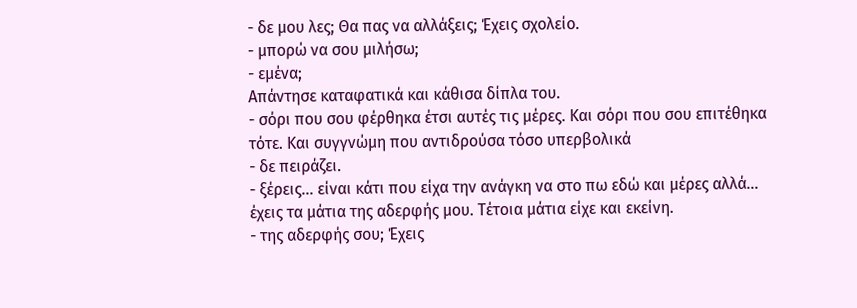- δε μου λες; Θα πας να αλλάξεις; Έχεις σχολείο.
- μπορώ να σου μιλήσω;
- εμένα;
Απάντησε καταφατικά και κάθισα δίπλα του.
- σόρι που σου φέρθηκα έτσι αυτές τις μέρες. Και σόρι που σου επιτέθηκα τότε. Και συγγνώμη που αντιδρούσα τόσο υπερβολικά
- δε πειράζει.
- ξέρεις... είναι κάτι που είχα την ανάγκη να στο πω εδώ και μέρες αλλά... έχεις τα μάτια της αδερφής μου. Τέτοια μάτια είχε και εκείνη.
- της αδερφής σου; Έχεις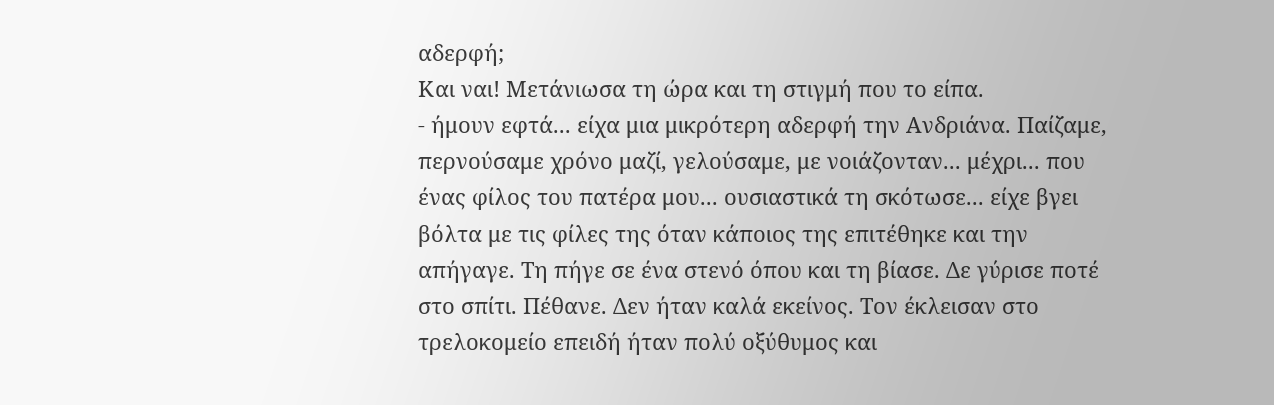αδερφή;
Και ναι! Μετάνιωσα τη ώρα και τη στιγμή που το είπα.
- ήμουν εφτά... είχα μια μικρότερη αδερφή την Ανδριάνα. Παίζαμε, περνούσαμε χρόνο μαζί, γελούσαμε, με νοιάζονταν... μέχρι... που ένας φίλος του πατέρα μου... ουσιαστικά τη σκότωσε... είχε βγει βόλτα με τις φίλες της όταν κάποιος της επιτέθηκε και την απήγαγε. Τη πήγε σε ένα στενό όπου και τη βίασε. Δε γύρισε ποτέ στο σπίτι. Πέθανε. Δεν ήταν καλά εκείνος. Τον έκλεισαν στο τρελοκομείο επειδή ήταν πολύ οξύθυμος και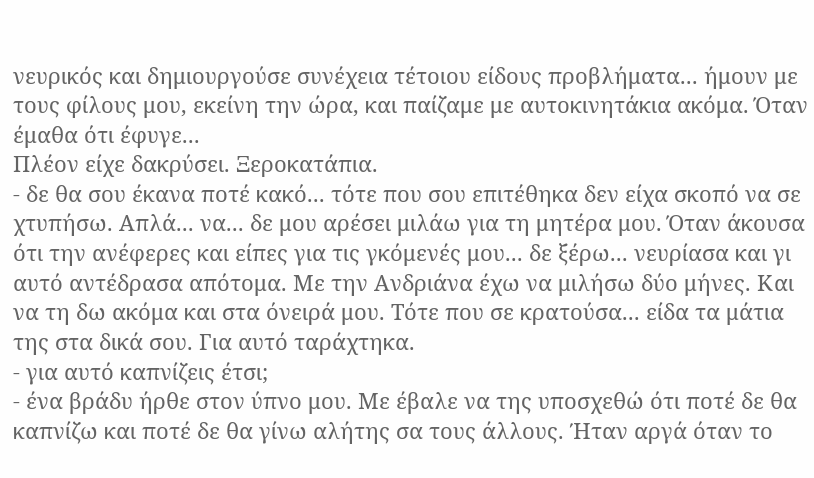νευρικός και δημιουργούσε συνέχεια τέτοιου είδους προβλήματα... ήμουν με τους φίλους μου, εκείνη την ώρα, και παίζαμε με αυτοκινητάκια ακόμα. Όταν έμαθα ότι έφυγε...
Πλέον είχε δακρύσει. Ξεροκατάπια.
- δε θα σου έκανα ποτέ κακό... τότε που σου επιτέθηκα δεν είχα σκοπό να σε χτυπήσω. Απλά... να... δε μου αρέσει μιλάω για τη μητέρα μου. Όταν άκουσα ότι την ανέφερες και είπες για τις γκόμενές μου... δε ξέρω... νευρίασα και γι αυτό αντέδρασα απότομα. Με την Ανδριάνα έχω να μιλήσω δύο μήνες. Και να τη δω ακόμα και στα όνειρά μου. Τότε που σε κρατούσα... είδα τα μάτια της στα δικά σου. Για αυτό ταράχτηκα.
- για αυτό καπνίζεις έτσι;
- ένα βράδυ ήρθε στον ύπνο μου. Με έβαλε να της υποσχεθώ ότι ποτέ δε θα καπνίζω και ποτέ δε θα γίνω αλήτης σα τους άλλους. Ήταν αργά όταν το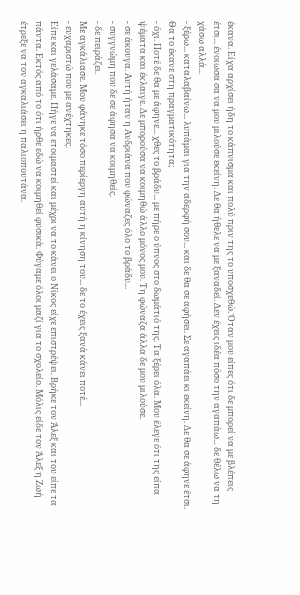έκανα. Είχα αρχίσει ήδη το κάπνισμα και πολύ πριν της το υποσχεθώ. Όταν μου είπες ότι δε μπορεί να με βλέπεις έτσι... ένοιωσα σα να μου μιλούσε εκείνη. Δε θα ήθελε να με ξαναδεί. Δεν έχεις ιδέα πόσο την αγαπάω... δε θέλω να τη χάσω αλλά...
- ξέρω... καταλαβαίνω... λυπάμαι για την αδερφή σου... και δε θα σε αφήσει. Σε αγαπάει κι εκείνη. Δε θα σε άφηνε έτσι. Θα το έκανε στη πραγματικότητα;
- όχι. Ποτέ δε θα με άφηνε... χθες το βράδυ... με πήρε ο ύπνος στο δωμάτιό της. Τα ξέρει όλα. Μου έλεγε ότι της είπα ψέματα και έκλαιγε. Δε μπορούσα να κοιμηθώ άλλο μόνος μου. Τη φώναζα άλλα δε μου μιλούσε.
- σε άκουγα. Αυτή ήταν η Ανδριάνα που φώναζες όλο το βράδυ...
- συγγνώμη που δε σε άφησα να κοιμηθείς.
- δε πειράζει.
Με αγκάλιασε. Μου φάνηκε τόσο περίεργη αυτή η κίνηση του... δε το έχεις ξανά κάνει ποτέ...
- ευχαριστώ που με ανέχτηκες.
Είπε και γελάσαμε. Πήγε να ετοιμαστεί και μέχρι να το κάνει ο Νίκος είχε επιστρέψει. Βρήκε τον Άλεξ και του είπε τα πάντα. Εκτός από το ότι ήρθε εδώ να κοιμηθεί φυσικά. Φύγαμε όλοι μαζί για το σχολείο. Μόλις είδε τον Άλεξ η Ζωή έτρεξε να τον αγκαλιάσει η παλιοπουτάνα.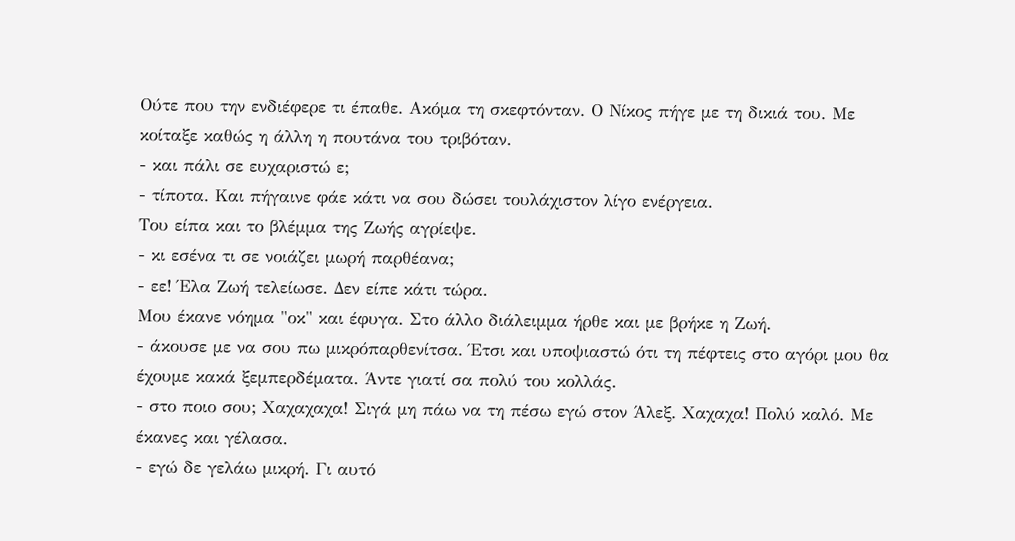Ούτε που την ενδιέφερε τι έπαθε. Ακόμα τη σκεφτόνταν. Ο Νίκος πήγε με τη δικιά του. Με κοίταξε καθώς η άλλη η πουτάνα του τριβόταν.
- και πάλι σε ευχαριστώ ε;
- τίποτα. Και πήγαινε φάε κάτι να σου δώσει τουλάχιστον λίγο ενέργεια.
Του είπα και το βλέμμα της Ζωής αγρίεψε.
- κι εσένα τι σε νοιάζει μωρή παρθέανα;
- εε! Έλα Ζωή τελείωσε. Δεν είπε κάτι τώρα.
Μου έκανε νόημα "οκ" και έφυγα. Στο άλλο διάλειμμα ήρθε και με βρήκε η Ζωή.
- άκουσε με να σου πω μικρόπαρθενίτσα. Έτσι και υποψιαστώ ότι τη πέφτεις στο αγόρι μου θα έχουμε κακά ξεμπερδέματα. Άντε γιατί σα πολύ του κολλάς.
- στο ποιο σου; Χαχαχαχα! Σιγά μη πάω να τη πέσω εγώ στον Άλεξ. Χαχαχα! Πολύ καλό. Με έκανες και γέλασα.
- εγώ δε γελάω μικρή. Γι αυτό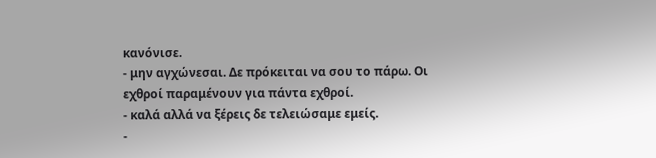κανόνισε.
- μην αγχώνεσαι. Δε πρόκειται να σου το πάρω. Οι εχθροί παραμένουν για πάντα εχθροί.
- καλά αλλά να ξέρεις δε τελειώσαμε εμείς.
-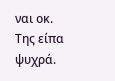ναι οκ.
Της είπα ψυχρά.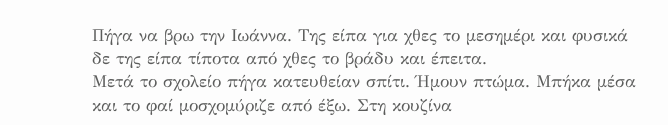Πήγα να βρω την Ιωάννα. Της είπα για χθες το μεσημέρι και φυσικά δε της είπα τίποτα από χθες το βράδυ και έπειτα.
Μετά το σχολείο πήγα κατευθείαν σπίτι. Ήμουν πτώμα. Μπήκα μέσα και το φαί μοσχομύριζε από έξω. Στη κουζίνα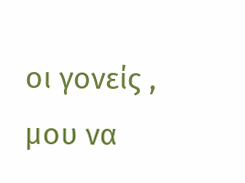οι γονείς , μου να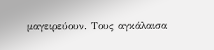μαγειρεύουν. Τους αγκάλαισα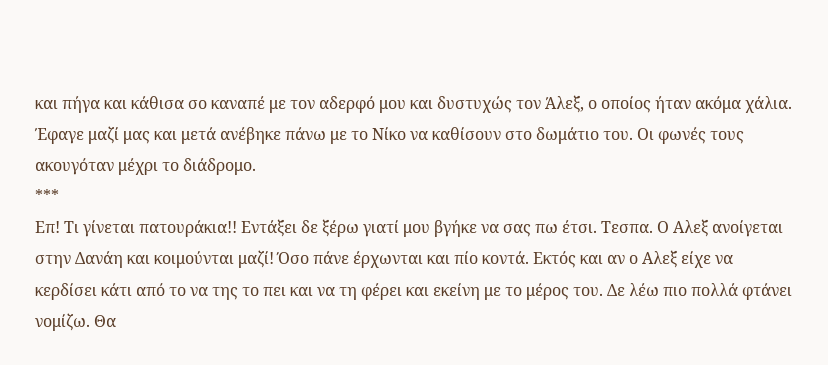και πήγα και κάθισα σο καναπέ με τον αδερφό μου και δυστυχώς τον Άλεξ, ο οποίος ήταν ακόμα χάλια. Έφαγε μαζί μας και μετά ανέβηκε πάνω με το Νίκο να καθίσουν στο δωμάτιο του. Οι φωνές τους ακουγόταν μέχρι το διάδρομο.
***
Επ! Τι γίνεται πατουράκια!! Εντάξει δε ξέρω γιατί μου βγήκε να σας πω έτσι. Τεσπα. Ο Αλεξ ανοίγεται στην Δανάη και κοιμούνται μαζί! Όσο πάνε έρχωνται και πίο κοντά. Εκτός και αν ο Αλεξ είχε να κερδίσει κάτι από το να της το πει και να τη φέρει και εκείνη με το μέρος του. Δε λέω πιο πολλά φτάνει νομίζω. Θα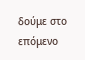δούμε στο επόμενο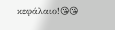κεφάλαιο!😘😘